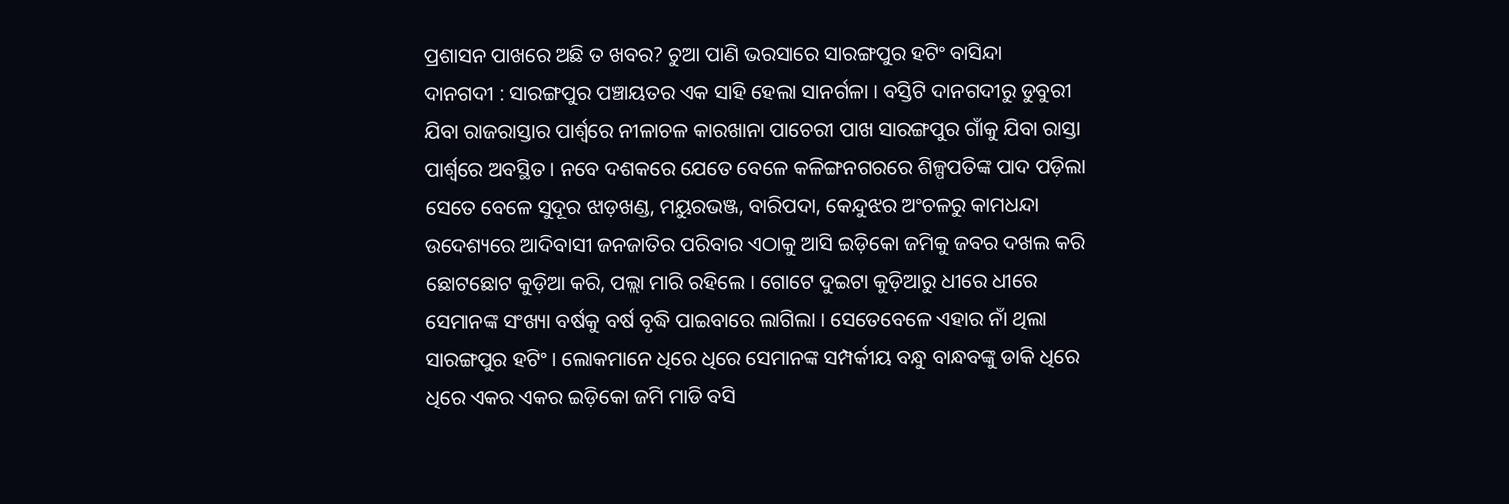ପ୍ରଶାସନ ପାଖରେ ଅଛି ତ ଖବର? ଚୁଆ ପାଣି ଭରସାରେ ସାରଙ୍ଗପୁର ହଟିଂ ବାସିନ୍ଦା
ଦାନଗଦୀ : ସାରଙ୍ଗପୁର ପଞ୍ଚାୟତର ଏକ ସାହି ହେଲା ସାନର୍ଗଳା । ବସ୍ତିଟି ଦାନଗଦୀରୁ ଡୁବୁରୀ ଯିବା ରାଜରାସ୍ତାର ପାର୍ଶ୍ୱରେ ନୀଳାଚଳ କାରଖାନା ପାଚେରୀ ପାଖ ସାରଙ୍ଗପୁର ଗାଁକୁ ଯିବା ରାସ୍ତା ପାର୍ଶ୍ୱରେ ଅବସ୍ଥିତ । ନବେ ଦଶକରେ ଯେତେ ବେଳେ କଳିଙ୍ଗନଗରରେ ଶିଳ୍ପପତିଙ୍କ ପାଦ ପଡ଼ିଲା ସେତେ ବେଳେ ସୁଦୂର ଝାଡ଼ଖଣ୍ଡ, ମୟୁରଭଞ୍ଜ, ବାରିପଦା, କେନ୍ଦୁଝର ଅଂଚଳରୁ କାମଧନ୍ଦା ଉଦେଶ୍ୟରେ ଆଦିବାସୀ ଜନଜାତିର ପରିବାର ଏଠାକୁ ଆସି ଇଡ଼ିକୋ ଜମିକୁ ଜବର ଦଖଲ କରି ଛୋଟଛୋଟ କୁଡ଼ିଆ କରି, ପଲ୍ଲା ମାରି ରହିଲେ । ଗୋଟେ ଦୁଇଟା କୁଡ଼ିଆରୁ ଧୀରେ ଧୀରେ ସେମାନଙ୍କ ସଂଖ୍ୟା ବର୍ଷକୁ ବର୍ଷ ବୃଦ୍ଧି ପାଇବାରେ ଲାଗିଲା । ସେତେବେଳେ ଏହାର ନାଁ ଥିଲା ସାରଙ୍ଗପୁର ହଟିଂ । ଲୋକମାନେ ଧିରେ ଧିରେ ସେମାନଙ୍କ ସମ୍ପର୍କୀୟ ବନ୍ଧୁ ବାନ୍ଧବଙ୍କୁ ଡାକି ଧିରେ ଧିରେ ଏକର ଏକର ଇଡ଼ିକୋ ଜମି ମାଡି ବସି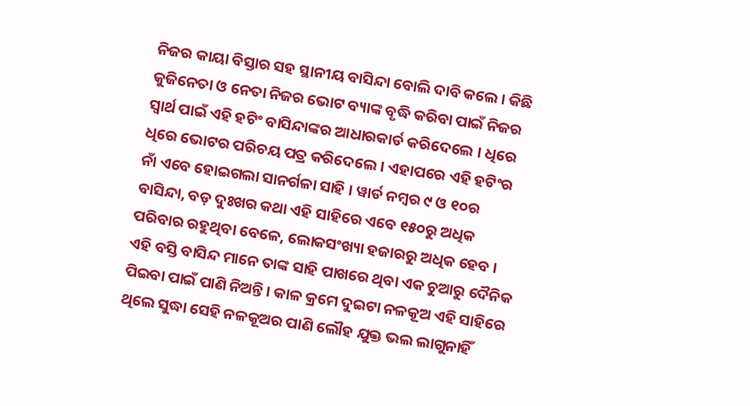ନିଜର କାୟା ବିସ୍ତାର ସହ ସ୍ଥାନୀୟ ବାସିନ୍ଦା ବୋଲି ଦାବି କଲେ । କିଛି କୁଜିନେତା ଓ ନେତା ନିଜର ଭୋଟ ବ୍ୟାଙ୍କ ବୃଦ୍ଧି କରିବା ପାଇଁ ନିଜର ସ୍ୱାର୍ଥ ପାଇଁ ଏହି ହଟିଂ ବାସିନ୍ଦାଙ୍କର ଆଧାରକାର୍ଡ କରିଦେଲେ । ଧିରେ ଧିରେ ଭୋଟର ପରିଚୟ ପତ୍ର କରିଦେଲେ । ଏହାପରେ ଏହି ହଟିଂର ନାଁ ଏବେ ହୋଇଗଲା ସାନର୍ଗଳା ସାହି । ୱାର୍ଡ ନମ୍ବର ୯ ଓ ୧୦ର ବାସିନ୍ଦା, ବଡ଼ ଦୁଃଖର କଥା ଏହି ସାହିରେ ଏବେ ୧୫୦ରୁ ଅଧିକ ପରିବାର ରହୁଥିବା ବେଳେ, ଲୋକସଂଖ୍ୟା ହଜାରରୁ ଅଧିକ ହେବ । ଏହି ବସ୍ତି ବାସିନ୍ଦ ମାନେ ତାଙ୍କ ସାହି ପାଖରେ ଥିବା ଏକ ଚୁଆରୁ ଦୈନିକ ପିଇବା ପାଇଁ ପାଣି ନିଅନ୍ତି । କାଳ କ୍ରମେ ଦୁଇଟା ନଳକୂଅ ଏହି ସାହିରେ ଥିଲେ ସୁଦ୍ଧା ସେହି ନଳକୂଅର ପାଣି ଲୌହ ଯୁକ୍ତ ଭଲ ଲାଗୁନାହିଁ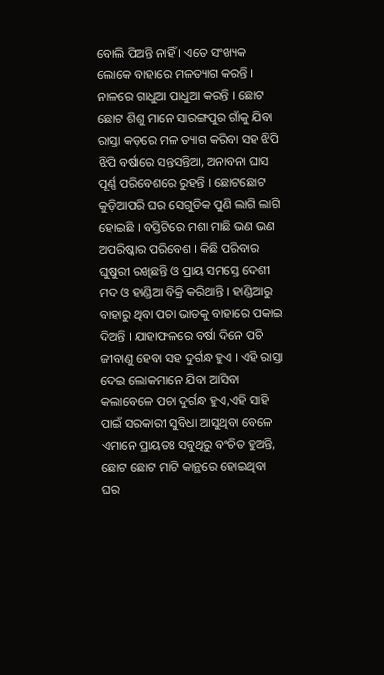ବୋଲି ପିଅନ୍ତି ନାହିଁ । ଏତେ ସଂଖ୍ୟକ ଲୋକେ ବାହାରେ ମଳତ୍ୟାଗ କରନ୍ତି ।
ନାଳରେ ଗାଧୁଆ ପାଧୁଆ କରନ୍ତି । ଛୋଟ ଛୋଟ ଶିଶୁ ମାନେ ସାରଙ୍ଗପୁର ଗାଁକୁ ଯିବା ରାସ୍ତା କଡ଼ରେ ମଳ ତ୍ୟାଗ କରିବା ସହ ଝିପି ଝିପି ବର୍ଷାରେ ସନ୍ତସନ୍ତିଆ, ଅନାବନା ଘାସ ପୂର୍ଣ୍ଣ ପରିବେଶରେ ରୁହନ୍ତି । ଛୋଟଛୋଟ କୁଡ଼ିଆପରି ଘର ସେଗୁଡିକ ପୁଣି ଲାଗି ଲାଗି ହୋଇଛି । ବସ୍ତିଟିରେ ମଶା ମାଛି ଭଣ ଭଣ ଅପରିଷ୍କାର ପରିବେଶ । କିଛି ପରିବାର ଘୁଷୁରୀ ରଖିଛନ୍ତି ଓ ପ୍ରାୟ ସମସ୍ତେ ଦେଶୀ ମଦ ଓ ହାଣ୍ଡିଆ ବିକ୍ରି କରିଥାନ୍ତି । ହାଣ୍ଡିଆରୁ ବାହାରୁ ଥିବା ପଚା ଭାତକୁ ବାହାରେ ପକାଇ ଦିଅନ୍ତି । ଯାହାଫଳରେ ବର୍ଷା ଦିନେ ପଚି ଜୀବାଣୁ ହେବା ସହ ଦୁର୍ଗନ୍ଧ ହୁଏ । ଏହି ରାସ୍ତା ଦେଇ ଲୋକମାନେ ଯିବା ଆସିବା କଲାବେଳେ ପଚା ଦୁର୍ଗନ୍ଧ ହୁଏ,ଏହି ସାହି ପାଇଁ ସରକାରୀ ସୁବିଧା ଆସୁଥିବା ବେଳେ ଏମାନେ ପ୍ରାୟତଃ ସବୁଥିରୁ ବଂଚିତ ହୁଅନ୍ତି, ଛୋଟ ଛୋଟ ମାଟି କାନ୍ଥରେ ହୋଇଥିବା ଘର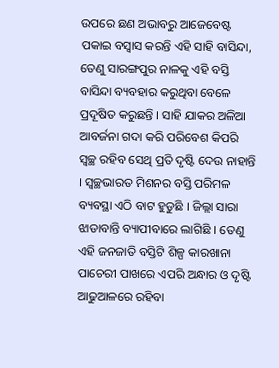ଉପରେ ଛଣ ଅଭାବରୁ ଆଜେବେଷ୍ଟ ପକାଇ ବସ୍ୱାସ କରନ୍ତି ଏହି ସାହି ବାସିନ୍ଦା, ତେଣୁ ସାରଙ୍ଗପୁର ନାଳକୁ ଏହି ବସ୍ତି ବାସିନ୍ଦା ବ୍ୟବହାର କରୁଥିବା ବେଳେ ପ୍ରଦୂଷିତ କରୁଛନ୍ତି । ସାହି ଯାକର ଅଳିଆ ଆବର୍ଜନା ଗଦା କରି ପରିବେଶ କିପରି ସ୍ୱଚ୍ଛ ରହିବ ସେଥି ପ୍ରତି ଦୃଷ୍ଟି ଦେଉ ନାହାନ୍ତି । ସ୍ୱଚ୍ଛଭାରତ ମିଶନର ବସ୍ତି ପରିମଳ ବ୍ୟବସ୍ଥା ଏଠି ବାଟ ହୁଡୁଛି । ଜିଲ୍ଲା ସାରା ଝାଡାବାନ୍ତି ବ୍ୟାପୀବାରେ ଲାଗିଛି । ତେଣୁ ଏହି ଜନଜାତି ବସ୍ତିଟି ଶିଳ୍ପ କାରଖାନା ପାଚେରୀ ପାଖରେ ଏପରି ଅନ୍ଧାର ଓ ଦୃଷ୍ଟି ଆଢୁଆଳରେ ରହିବା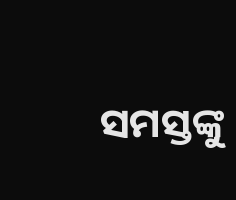ସମସ୍ତଙ୍କୁ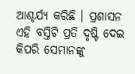ଆଶ୍ଚର୍ଯ୍ୟ କରିଛି । ପ୍ରଶାସନ ଏହି ବସ୍ତିଟି ପ୍ରତି ଦୃଷ୍ଟି ଦେଇ କିପରି ସେମାନଙ୍କୁ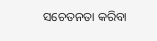ସଚେତନତା କରିବା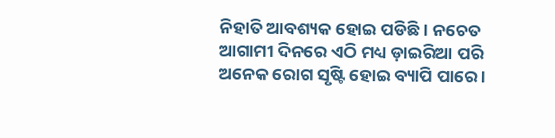ନିହାତି ଆବଶ୍ୟକ ହୋଇ ପଡିଛି । ନଚେତ ଆଗାମୀ ଦିନରେ ଏଠି ମଧ୍ୟ ଡ଼ାଇରିଆ ପରି ଅନେକ ରୋଗ ସୃଷ୍ଟି ହୋଇ ବ୍ୟାପି ପାରେ ।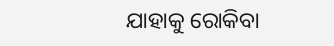ଯାହାକୁ ରୋକିବା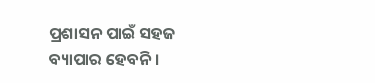ପ୍ରଶାସନ ପାଇଁ ସହଜ ବ୍ୟାପାର ହେବନି ।